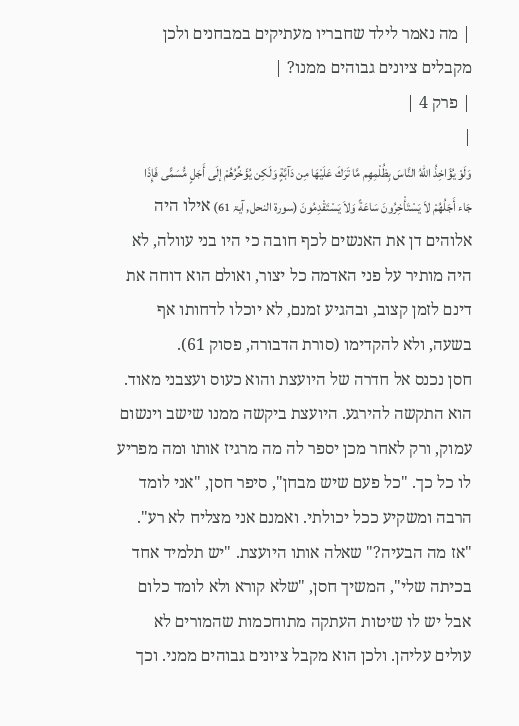| מה נאמר לילד שחבריו מעתיקים במבחנים ולכן מקבלים ציונים גבוהים ממנו? |
| פרק 4 |
|
وَلَوْ يُؤَاخِذُ اللّهُ النَّاسَ بِظُلْمِهِم مَّا تَرَكَ عَلَيْهَا مِن دَآبَّةٍ وَلَكِن يُؤَخِّرُهُمْ إلَى أَجَلٍ مُّسَمًّى فَإِذَا جَاء أَجَلُهُمْ لاَ يَسْتَأْخِرُونَ سَاعَةً وَلاَ يَسْتَقْدِمُونَ (سورۃ النحل, آيۃ 61) אילו היה אלוהים דן את האנשים לכף חובה כי היו בני עוולה, לא היה מותיר על פני האדמה כל יצור, ואולם הוא דוחה את דינם לזמן קצוב, ובהגיע זמנם, לא יוכלו לדחותו אף בשעה, ולא להקדימו (סורת הדבורה, פסוק 61).
חסן נכנס אל חדרה של היועצת והוא כעוס ועצבני מאוד. הוא התקשה להירגע. היועצת ביקשה ממנו שישב וינשום עמוק, ורק לאחר מכן יספר לה מה מרגיז אותו ומה מפריע לו כל כך. "כל פעם שיש מבחן", סיפר חסן, "אני לומד הרבה ומשקיע ככל יכולתי. ואמנם אני מצליח לא רע". "אז מה הבעיה?" שאלה אותו היועצת. "יש תלמיד אחד בכיתה שלי", המשיך חסן, "שלא קורא ולא לומד כלום אבל יש לו שיטות העתקה מתוחכמות שהמורים לא עולים עליהן. ולכן הוא מקבל ציונים גבוהים ממני. וכך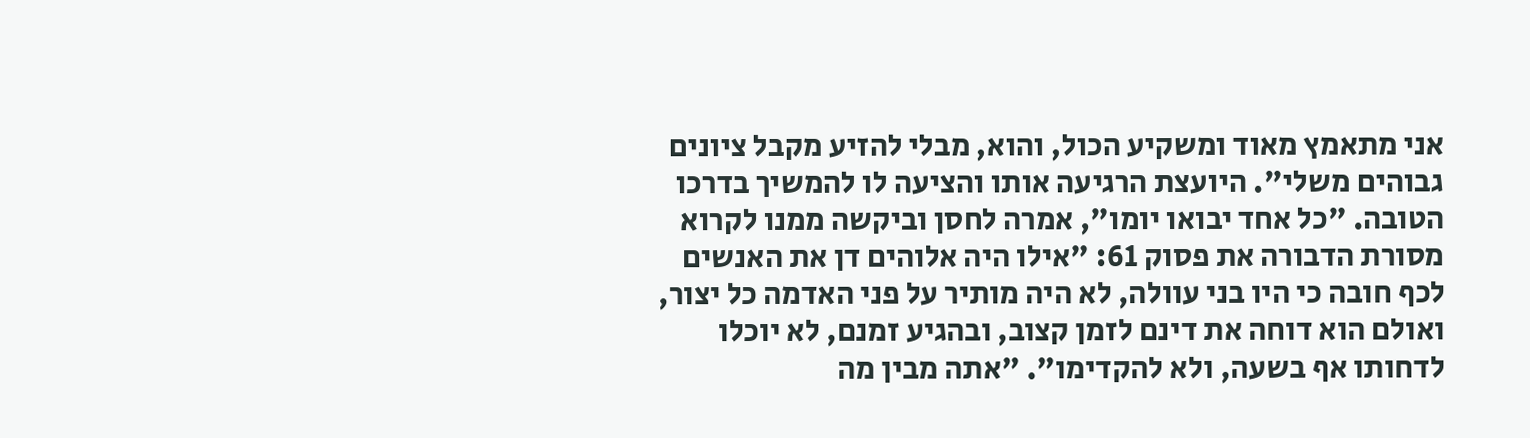אני מתאמץ מאוד ומשקיע הכול, והוא, מבלי להזיע מקבל ציונים גבוהים משלי". היועצת הרגיעה אותו והציעה לו להמשיך בדרכו הטובה. "כל אחד יבואו יומו", אמרה לחסן וביקשה ממנו לקרוא מסורת הדבורה את פסוק 61: "אילו היה אלוהים דן את האנשים לכף חובה כי היו בני עוולה, לא היה מותיר על פני האדמה כל יצור, ואולם הוא דוחה את דינם לזמן קצוב, ובהגיע זמנם, לא יוכלו לדחותו אף בשעה, ולא להקדימו". "אתה מבין מה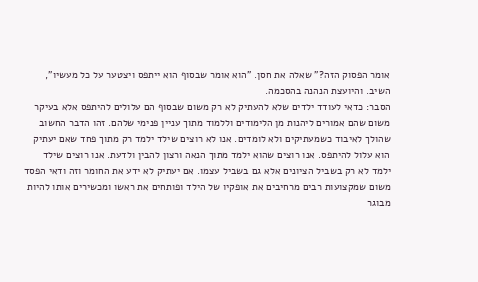אומר הפסוק הזה?" שאלה את חסן. "הוא אומר שבסוף הוא ייתפס ויצטער על כל מעשיו", השיב. והיועצת הנהנה בהסכמה.
הסבר: כדאי לעודד ילדים שלא להעתיק לא רק משום שבסוף הם עלולים להיתפס אלא בעיקר משום שהם אמורים ליהנות מן הלימודים וללמוד מתוך עניין פנימי שלהם. זהו הדבר החשוב שהולך לאיבוד כשמעתיקים ולא לומדים. אנו לא רוצים שילד ילמד רק מתוך פחד שאם יעתיק הוא עלול להיתפס. אנו רוצים שהוא ילמד מתוך הנאה ורצון להבין ולדעת. אנו רוצים שילד ילמד לא רק בשביל הציונים אלא גם בשביל עצמו. אם יעתיק לא ידע את החומר וזה ודאי הפסד משום שמקצועות רבים מרחיבים את אופקיו של הילד ופותחים את ראשו ומכשירים אותו להיות מבוגר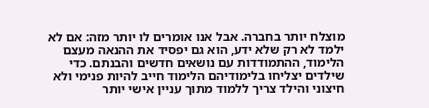מוצלח יותר בחברה. אבל אנו אומרים לו יותר מזה: אם לא ילמד לא רק שלא ידע, הוא גם יפסיד את ההנאה מעצם הלימוד, ההתמודדות עם נושאים חדשים והבנתם. כדי שילדים יצליחו בלימודיהם הלימוד חייב להיות פנימי ולא חיצוני והילד צריך ללמוד מתוך עניין אישי יותר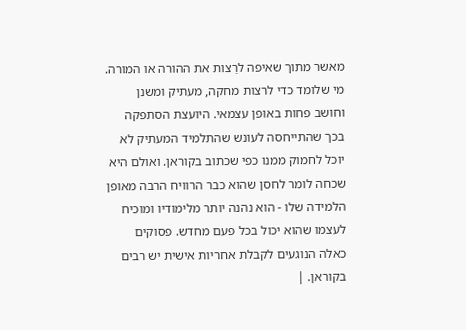מאשר מתוך שאיפה לרַצות את ההורה או המורה. מי שלומד כדי לרצות מחקה, מעתיק ומשנן וחושב פחות באופן עצמאי. היועצת הסתפקה בכך שהתייחסה לעונש שהתלמיד המעתיק לא יוכל לחמוק ממנו כפי שכתוב בקוראן. ואולם היא שכחה לומר לחסן שהוא כבר הרוויח הרבה מאופן הלמידה שלו - הוא נהנה יותר מלימודיו ומוכיח לעצמו שהוא יכול בכל פעם מחדש. פסוקים כאלה הנוגעים לקבלת אחריות אישית יש רבים בקוראן. |